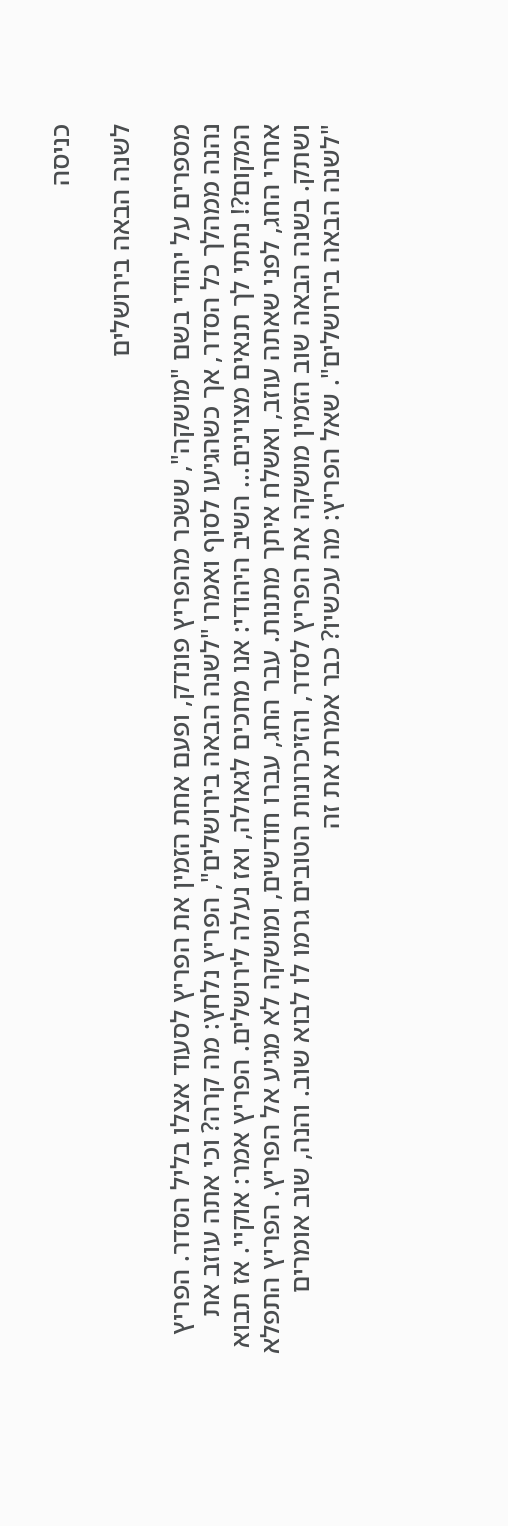כניסה

לשנה הבאה בירושלים

מספרים על יהודי בשם "מושקה", ששכר מהפריץ פונדק, ופעם אחת הזמין את הפריץ לסעוד אצלו בליל הסדר. הפריץ נהנה ממהלך כל הסדר, אך כשהגיעו לסוף ואמרו "לשנה הבאה בירושלים", הפריץ נלחץ: מה קרה? וכי אתה עוזב את המקום?! נתתי לך תנאים מצוינים... השיב היהודי: אנו מחכים לגאולה, ואז נעלה לירושלים. הפריץ אמר: אוקיי. אז תבוא אחרי החג, לפני שאתה עוזב, ואשלח איתך מתנות. עבר החג, עברו חודשים, ומושקה לא מגיע אל הפריץ. הפריץ התפלא ושתק. בשנה הבאה שוב הזמין מושקה את הפריץ לסדר, והזיכרונות הטובים גרמו לו לבוא שוב. והנה, שוב אומרים "לשנה הבאה בירושלים". שאל הפריץ: מה עכשיו? כבר אמרת את זה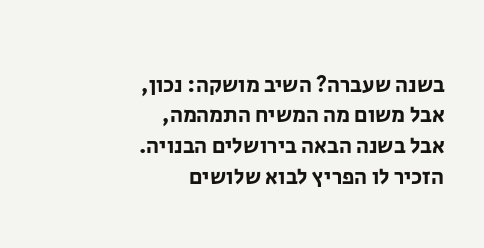בשנה שעברה? השיב מושקה: נכון, אבל משום מה המשיח התמהמה, אבל בשנה הבאה בירושלים הבנויה. הזכיר לו הפריץ לבוא שלושים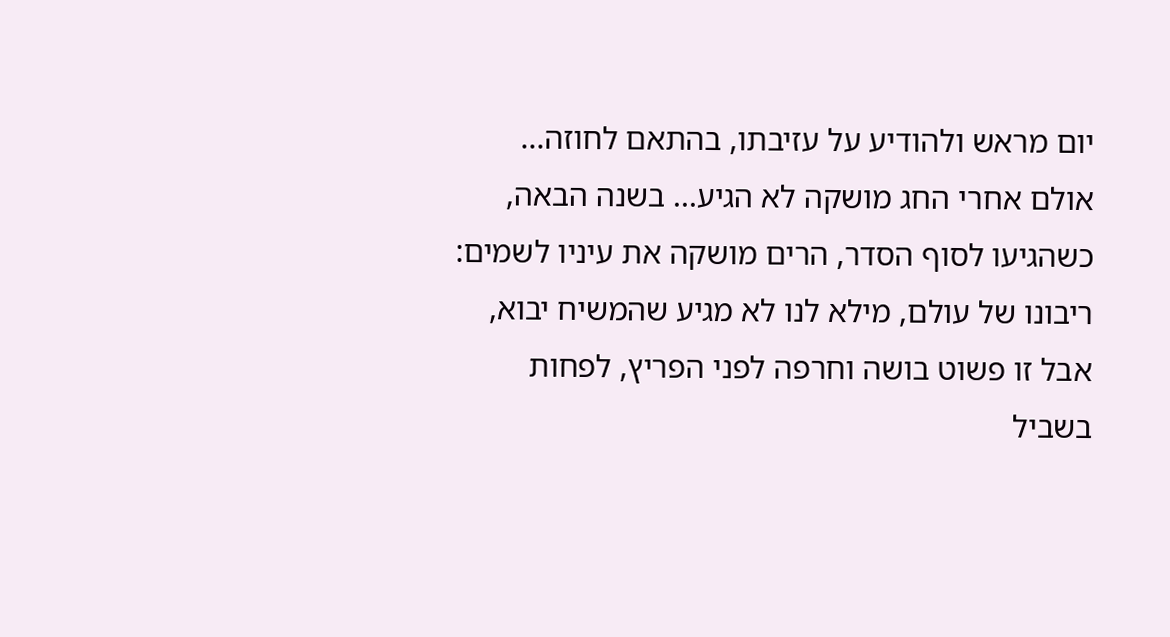יום מראש ולהודיע על עזיבתו, בהתאם לחוזה... אולם אחרי החג מושקה לא הגיע... בשנה הבאה, כשהגיעו לסוף הסדר, הרים מושקה את עיניו לשמים: ריבונו של עולם, מילא לנו לא מגיע שהמשיח יבוא, אבל זו פשוט בושה וחרפה לפני הפריץ, לפחות בשביל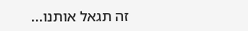זה תגאל אותנו...